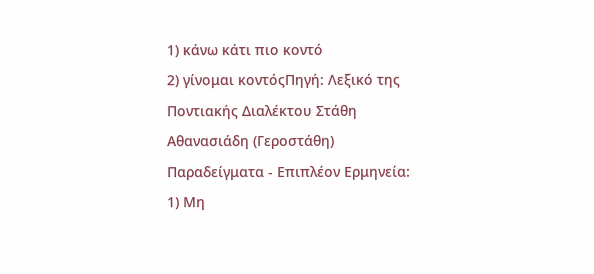1) κάνω κάτι πιο κοντό
2) γίνομαι κοντόςΠηγή: Λεξικό της Ποντιακής Διαλέκτου Στάθη Αθανασιάδη (Γεροστάθη)
Παραδείγματα - Επιπλέον Ερμηνεία:
1) Μη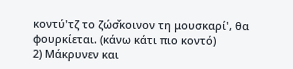κοντύ'τζ το ζώσ̌κοινον τη μουσκαρί', θα φουρκίεται. (κάνω κάτι πιο κοντό)
2) Μάκρυνεν και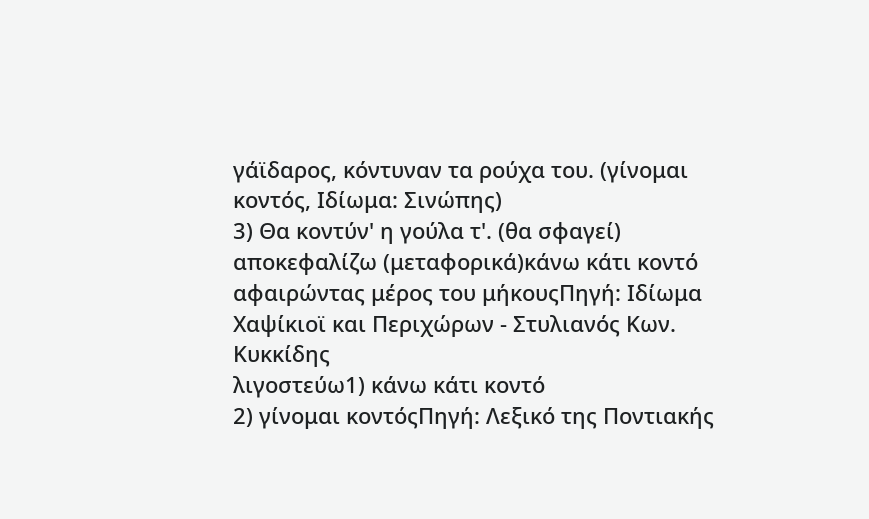γάϊδαρος, κόντυναν τα ρούχα του. (γίνομαι κοντός, Ιδίωμα: Σινώπης)
3) Θα κοντύν' η γούλα τ'. (θα σφαγεί)
αποκεφαλίζω (μεταφορικά)κάνω κάτι κοντό αφαιρώντας μέρος του μήκουςΠηγή: Ιδίωμα Χαψίκιοϊ και Περιχώρων - Στυλιανός Κων. Κυκκίδης
λιγοστεύω1) κάνω κάτι κοντό
2) γίνομαι κοντόςΠηγή: Λεξικό της Ποντιακής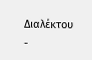Διαλέκτου -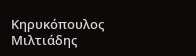Κηρυκόπουλος Μιλτιάδης